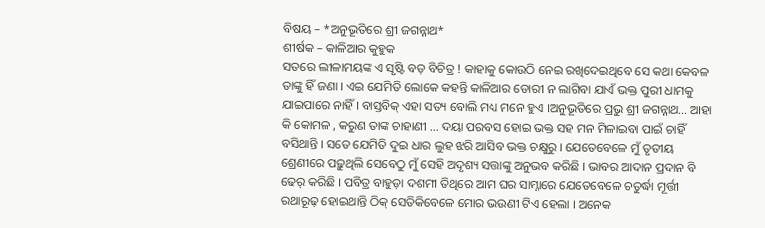ବିଷୟ – *ଅନୁଭୂତିରେ ଶ୍ରୀ ଜଗନ୍ନାଥ*
ଶୀର୍ଷକ – କାଳିଆର କୁହୁକ
ସତରେ ଲୀଳାମୟଙ୍କ ଏ ସୃଷ୍ଟି ବଡ଼ ବିଚିତ୍ର ! କାହାକୁ କୋଉଠି ନେଇ ରଖିଦେଇଥିବେ ସେ କଥା କେବଳ ତାଙ୍କୁ ହିଁ ଜଣା । ଏଇ ଯେମିତି ଲୋକେ କହନ୍ତି କାଳିଆର ଡୋରୀ ନ ଲାଗିବା ଯାଏଁ ଭକ୍ତ ପୁରୀ ଧାମକୁ ଯାଇପାରେ ନାହିଁ । ବାସ୍ତବିକ୍ ଏହା ସତ୍ୟ ବୋଲି ମଧ୍ୟ ମନେ ହୁଏ ।ଅନୁଭୂତିରେ ପ୍ରଭୁ ଶ୍ରୀ ଜଗନ୍ନାଥ… ଆହା କି କୋମଳ , କରୁଣ ତାଙ୍କ ଚାହାଣୀ … ଦୟା ପରବସ ହୋଇ ଭକ୍ତ ସହ ମନ ମିଳାଇବା ପାଇଁ ଚାହିଁ ବସିଥାନ୍ତି । ସତେ ଯେମିତି ଦୁଇ ଧାର ଲୁହ ଝରି ଆସିବ ଭକ୍ତ ଚକ୍ଷୁରୁ । ଯେତେବେଳେ ମୁଁ ତୃତୀୟ ଶ୍ରେଣୀରେ ପଢ଼ୁଥିଲି ସେବେଠୁ ମୁଁ ସେହି ଅଦୃଶ୍ୟ ସତ୍ତାଙ୍କୁ ଅନୁଭବ କରିଛି । ଭାବର ଆଦାନ ପ୍ରଦାନ ବି ଢେର୍ କରିଛି । ପବିତ୍ର ବାହୁଡ଼ା ଦଶମୀ ତିଥିରେ ଆମ ଘର ସାମ୍ନାରେ ଯେତେବେଳେ ଚତୁର୍ଦ୍ଧା ମୂର୍ତ୍ତୀ ରଥାରୂଢ଼ ହୋଇଥାନ୍ତି ଠିକ୍ ସେତିକିବେଳେ ମୋର ଭଉଣୀ ଟିଏ ହେଲା । ଅନେକ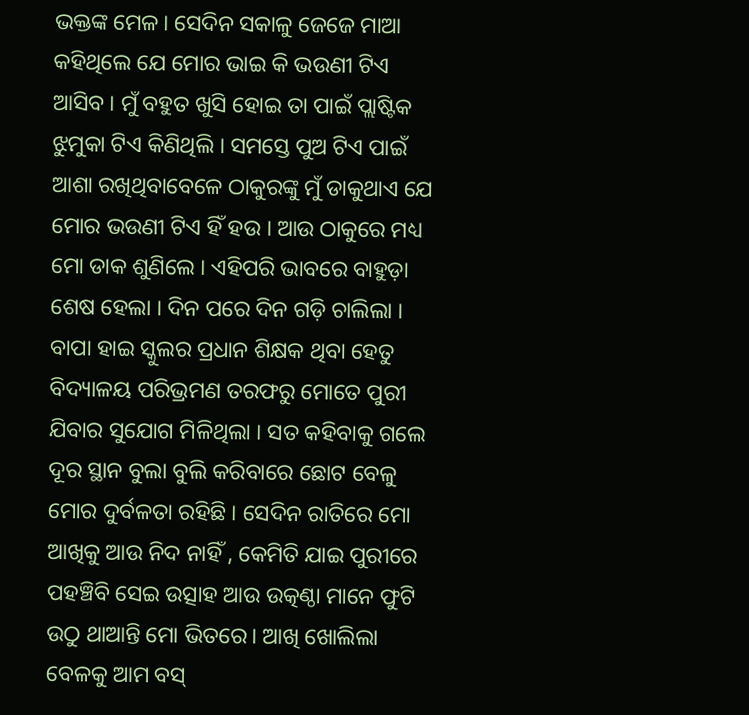ଭକ୍ତଙ୍କ ମେଳ। ସେଦିନ ସକାଳୁ ଜେଜେ ମାଆ କହିଥିଲେ ଯେ ମୋର ଭାଇ କି ଭଉଣୀ ଟିଏ ଆସିବ । ମୁଁ ବହୁତ ଖୁସି ହୋଇ ତା ପାଇଁ ପ୍ଲାଷ୍ଟିକ ଝୁମୁକା ଟିଏ କିଣିଥିଲି । ସମସ୍ତେ ପୁଅ ଟିଏ ପାଇଁ ଆଶା ରଖିଥିବାବେଳେ ଠାକୁରଙ୍କୁ ମୁଁ ଡାକୁଥାଏ ଯେ ମୋର ଭଉଣୀ ଟିଏ ହିଁ ହଉ । ଆଉ ଠାକୁରେ ମଧ୍ୟ ମୋ ଡାକ ଶୁଣିଲେ । ଏହିପରି ଭାବରେ ବାହୁଡ଼ା ଶେଷ ହେଲା । ଦିନ ପରେ ଦିନ ଗଡ଼ି ଚାଲିଲା । ବାପା ହାଇ ସ୍କୁଲର ପ୍ରଧାନ ଶିକ୍ଷକ ଥିବା ହେତୁ ବିଦ୍ୟାଳୟ ପରିଭ୍ରମଣ ତରଫରୁ ମୋତେ ପୁରୀ ଯିବାର ସୁଯୋଗ ମିଳିଥିଲା । ସତ କହିବାକୁ ଗଲେ ଦୂର ସ୍ଥାନ ବୁଲା ବୁଲି କରିବାରେ ଛୋଟ ବେଳୁ ମୋର ଦୁର୍ବଳତା ରହିଛି । ସେଦିନ ରାତିରେ ମୋ ଆଖିକୁ ଆଉ ନିଦ ନାହିଁ , କେମିତି ଯାଇ ପୁରୀରେ ପହଞ୍ଚିବି ସେଇ ଉତ୍ସାହ ଆଉ ଉତ୍କଣ୍ଠା ମାନେ ଫୁଟି ଉଠୁ ଥାଆନ୍ତି ମୋ ଭିତରେ। ଆଖି ଖୋଲିଲା ବେଳକୁ ଆମ ବସ୍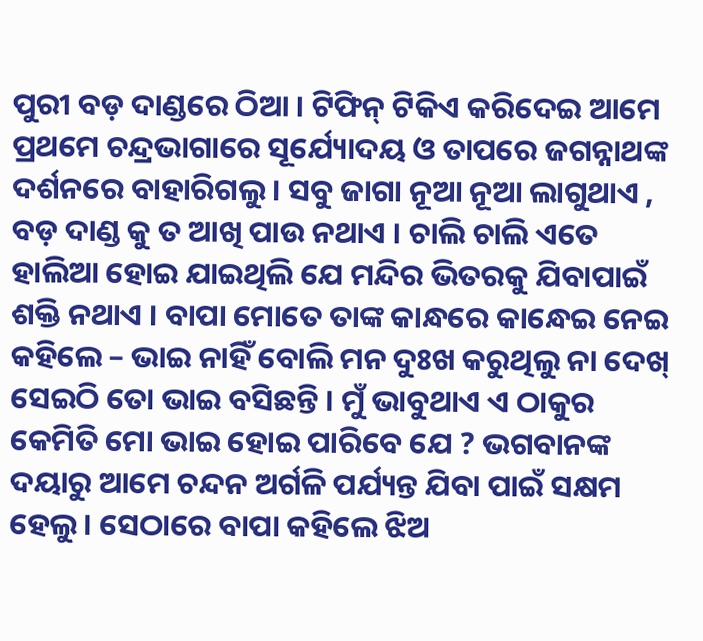ପୁରୀ ବଡ଼ ଦାଣ୍ଡରେ ଠିଆ । ଟିଫିନ୍ ଟିକିଏ କରିଦେଇ ଆମେ ପ୍ରଥମେ ଚନ୍ଦ୍ରଭାଗାରେ ସୂର୍ଯ୍ୟୋଦୟ ଓ ତାପରେ ଜଗନ୍ନାଥଙ୍କ ଦର୍ଶନରେ ବାହାରିଗଲୁ । ସବୁ ଜାଗା ନୂଆ ନୂଆ ଲାଗୁଥାଏ , ବଡ଼ ଦାଣ୍ଡ କୁ ତ ଆଖି ପାଉ ନଥାଏ । ଚାଲି ଚାଲି ଏତେ ହାଲିଆ ହୋଇ ଯାଇଥିଲି ଯେ ମନ୍ଦିର ଭିତରକୁ ଯିବାପାଇଁ ଶକ୍ତି ନଥାଏ । ବାପା ମୋତେ ତାଙ୍କ କାନ୍ଧରେ କାନ୍ଧେଇ ନେଇ କହିଲେ – ଭାଇ ନାହିଁ ବୋଲି ମନ ଦୁଃଖ କରୁଥିଲୁ ନା ଦେଖ୍ ସେଇଠି ତୋ ଭାଇ ବସିଛନ୍ତି । ମୁଁ ଭାବୁଥାଏ ଏ ଠାକୁର କେମିତି ମୋ ଭାଇ ହୋଇ ପାରିବେ ଯେ ? ଭଗବାନଙ୍କ ଦୟାରୁ ଆମେ ଚନ୍ଦନ ଅର୍ଗଳି ପର୍ଯ୍ୟନ୍ତ ଯିବା ପାଇଁ ସକ୍ଷମ ହେଲୁ । ସେଠାରେ ବାପା କହିଲେ ଝିଅ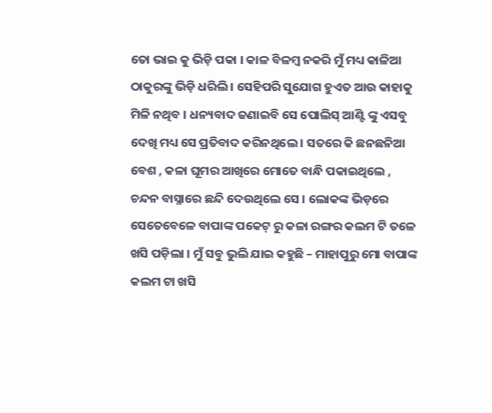ତୋ ଭାଇ କୁ ଭିଡ଼ି ପକା । କାଳ ବିଳମ୍ବ ନକରି ମୁଁ ମଧ୍ୟ କାଳିଆ ଠାକୁରଙ୍କୁ ଭିଡ଼ି ଧରିଲି । ସେହିପରି ସୁଯୋଗ ହୁଏତ ଆଉ କାହାକୁ ମିଳି ନଥିବ । ଧନ୍ୟବାଦ ଜଣାଇବି ସେ ପୋଲିସ୍ ଆଣ୍ଟି ଙ୍କୁ ଏସବୁ ଦେଖି ମଧ୍ୟ ସେ ପ୍ରତିବାଦ କରିନଥିଲେ । ସତରେ କି ଛନଛନିଆ ବେଶ , କଳା ଘୂମର ଆଖିରେ ମୋତେ ବାନ୍ଧି ପକାଇଥିଲେ , ଚନ୍ଦନ ବାସ୍ନାରେ ଛନ୍ଦି ଦେଉଥିଲେ ସେ । ଲୋକଙ୍କ ଭିଡ଼ରେ ସେତେବେଳେ ବାପାଙ୍କ ପକେଟ୍ ରୁ କଳା ରଙ୍ଗର କଲମ ଟି ତଳେ ଖସି ପଡ଼ିଲା । ମୁଁ ସବୁ ଭୁଲି ଯାଇ କହୁଛି – ମାହାପୁରୁ ମୋ ବାପାଙ୍କ କଲମ ଟା ଖସି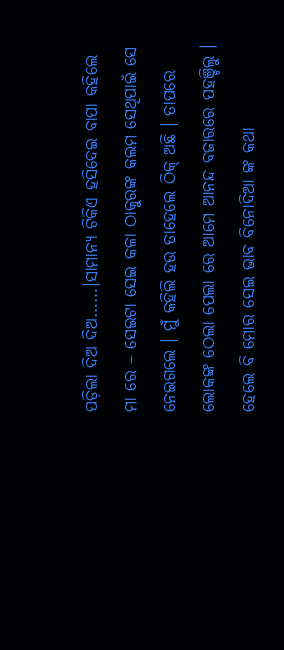ପଡ଼ିଲା ଦିଅ ଦିଅ……।ସାମାନ୍ୟ ଟିକିଏ ହସିଦେଇ ବାପା କହିଲେ ମା ରେ – ସେଇଟା ସେଇ କଳା ଠାକୁରଙ୍କ କଲମ ସେଥିପାଇଁ ସେ ନେଇଗଲେ । ମୁଁ କହିଲି ହଉ ତାହେଲେ ଠିକ୍ ଅଛି । ତାପରେ ଲୋକଙ୍କ ଠେଲା ପେଲା ରେ ଆମେ ଆନନ୍ଦ ବଜାରରେ ପହଞ୍ଚିଲୁ । ହେଲେ ବି ମୋର ସେଇ ଭାବ ବିନୋଦିଆ ଙ୍କ କଥା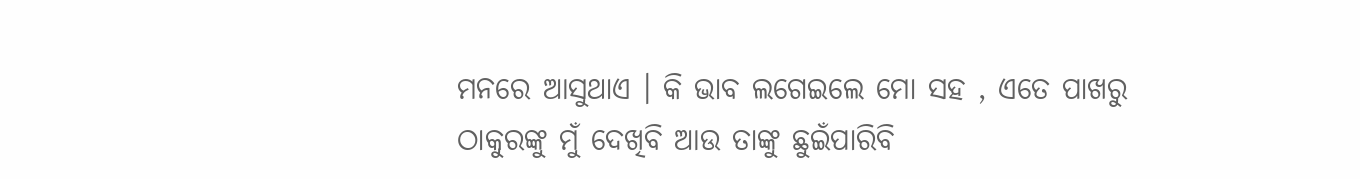ମନରେ ଆସୁଥାଏ । କି ଭାବ ଲଗେଇଲେ ମୋ ସହ , ଏତେ ପାଖରୁ ଠାକୁରଙ୍କୁ ମୁଁ ଦେଖିବି ଆଉ ତାଙ୍କୁ ଛୁଇଁପାରିବି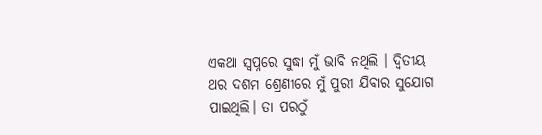ଏକଥା ସ୍ଵପ୍ନରେ ସୁଦ୍ଧା ମୁଁ ଭାବି ନଥିଲି । ଦ୍ଵିତୀୟ ଥର ଦଶମ ଶ୍ରେଣୀରେ ମୁଁ ପୁରୀ ଯିବାର ସୁଯୋଗ ପାଇଥିଲି। ତା ପରଠୁଁ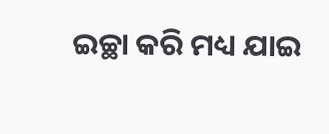ଇଚ୍ଛା କରି ମଧ୍ୟ ଯାଇ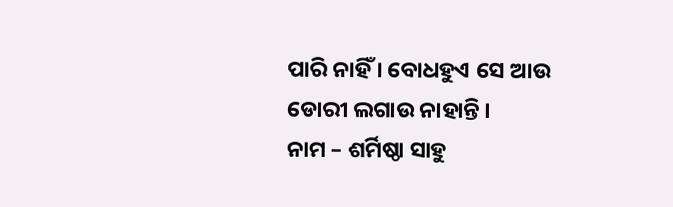ପାରି ନାହିଁ । ବୋଧହୁଏ ସେ ଆଉ ଡୋରୀ ଲଗାଉ ନାହାନ୍ତି ।
ନାମ – ଶର୍ମିଷ୍ଠା ସାହୁ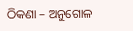ଠିକଣା – ଅନୁଗୋଳ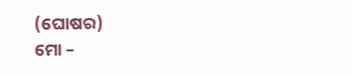(ଘୋଷର)
ମୋ –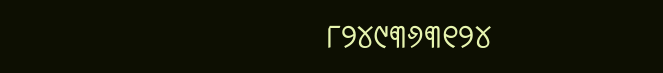୮୨୪୯୩୬୩୧୨୪